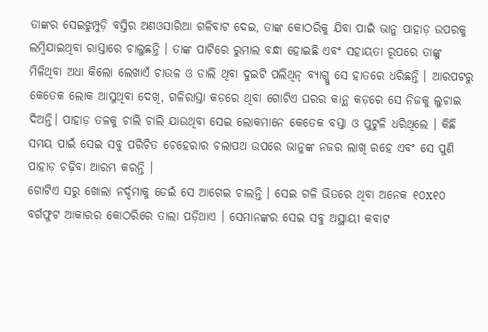ତାଙ୍କର ସେଇଝୁମ୍ପୁଡ଼ି ବସ୍ତିର ଅଣଓସାରିଆ ଗଳିବାଟ ଦେଇ, ତାଙ୍କ କୋଠରିକୁ ଯିବା ପାଇଁ ଭାନୁ ପାହାଡ଼ ଉପରକୁ ଲମ୍ବିଯାଇଥିବା ରାସ୍ତାରେ ଚାଲୁଛନ୍ତି । ତାଙ୍କ ପାଟିରେ ରୁମାଲ ବନ୍ଧା ହୋଇଛି ଏବଂ ସହାୟତା ରୂପରେ ତାଙ୍କୁ ମିଳିଥିବା ଅଧା କିଲୋ ଲେଖାଏଁ ଚାଉଳ ଓ ଡାଲି ଥିବା ଦୁଇଟି ପଲିଥିନ୍ ବ୍ୟାଗ୍କୁ ସେ ହାତରେ ଧରିଛନ୍ତି । ଆରପଟରୁ କେତେକ ଲୋକ ଆସୁଥିବା ଦେଖି, ଗଳିରାସ୍ତା କଡ଼ରେ ଥିବା ଗୋଟିଏ ଘରର କାନ୍ଥ କଡ଼ରେ ସେ ନିଜକୁ ଲୁଚାଇ ଦିଅନ୍ତି। ପାହାଡ଼ ତଳକୁ ଚାଲି ଚାଲି ଯାଉଥିବା ସେଇ ଲୋକମାନେ କେତେକ ବସ୍ତା ଓ ପୁଟୁଳି ଧରିଥିଲେ । କିଛି ସମୟ ପାଇଁ ସେଇ ସବୁ ପରିଚିତ ଚେହେରାର ଚଲାପଥ ଉପରେ ଭାନୁଙ୍କ ନଜର ଲାଖି ରହେ ଏବଂ ସେ ପୁଣି ପାହାଡ଼ ଚଢ଼ିବା ଆରମ୍ଭ କରନ୍ତି ।
ଗୋଟିଏ ସରୁ ଖୋଲା ନର୍ଦ୍ଦମାକୁ ଡେଇଁ ସେ ଆଗେଇ ଚାଲନ୍ତି । ସେଇ ଗଳି ଭିତରେ ଥିବା ଅନେକ ୧୦x୧୦ ବର୍ଗଫୁଟ ଆକାରର କୋଠରିରେ ତାଲା ପଡ଼ିଥାଏ । ସେମାନଙ୍କର ସେଇ ସବୁ ଅସ୍ଥାୟୀ କବାଟ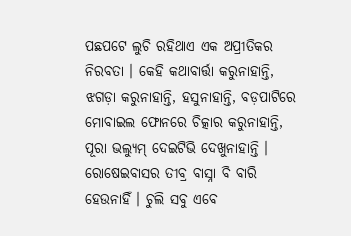ପଛପଟେ ଲୁଚି ରହିଥାଏ ଏକ ଅପ୍ରୀତିକର ନିରବତା । କେହି କଥାବାର୍ତ୍ତା କରୁନାହାନ୍ତି, ଝଗଡ଼ା କରୁନାହାନ୍ତି, ହସୁନାହାନ୍ତି, ବଡ଼ପାଟିରେ ମୋବାଇଲ ଫୋନରେ ଚିତ୍କାର କରୁନାହାନ୍ତି, ପୂରା ଭଲ୍ୟୁମ୍ ଦେଇଟିଭି ଦେଖୁନାହାନ୍ତି । ରୋଷେଇବାସର ତୀବ୍ର ବାସ୍ନା ବି ବାରି ହେଉନାହିଁ । ଚୁଲି ସବୁ ଏବେ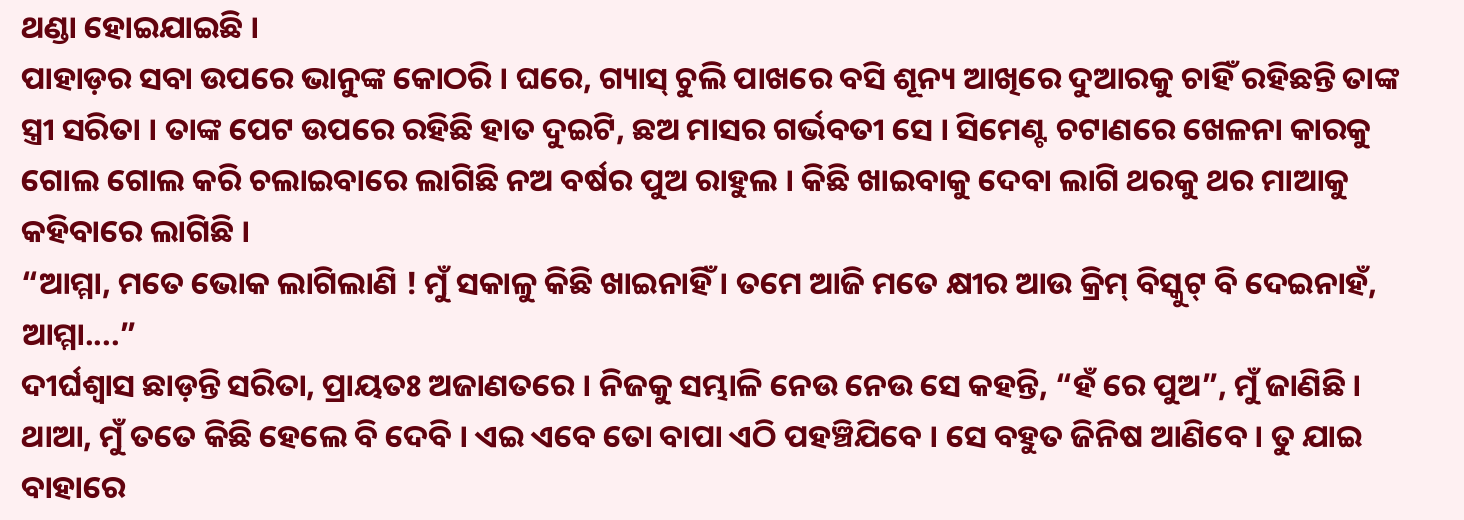ଥଣ୍ଡା ହୋଇଯାଇଛି ।
ପାହାଡ଼ର ସବା ଉପରେ ଭାନୁଙ୍କ କୋଠରି । ଘରେ, ଗ୍ୟାସ୍ ଚୁଲି ପାଖରେ ବସି ଶୂନ୍ୟ ଆଖିରେ ଦୁଆରକୁ ଚାହିଁ ରହିଛନ୍ତି ତାଙ୍କ ସ୍ତ୍ରୀ ସରିତା । ତାଙ୍କ ପେଟ ଉପରେ ରହିଛି ହାତ ଦୁଇଟି, ଛଅ ମାସର ଗର୍ଭବତୀ ସେ । ସିମେଣ୍ଟ ଚଟାଣରେ ଖେଳନା କାରକୁ ଗୋଲ ଗୋଲ କରି ଚଲାଇବାରେ ଲାଗିଛି ନଅ ବର୍ଷର ପୁଅ ରାହୁଲ । କିଛି ଖାଇବାକୁ ଦେବା ଲାଗି ଥରକୁ ଥର ମାଆକୁ କହିବାରେ ଲାଗିଛି ।
“ଆମ୍ମା, ମତେ ଭୋକ ଲାଗିଲାଣି ! ମୁଁ ସକାଳୁ କିଛି ଖାଇନାହିଁ । ତମେ ଆଜି ମତେ କ୍ଷୀର ଆଉ କ୍ରିମ୍ ବିସ୍କୁଟ୍ ବି ଦେଇନାହଁ, ଆମ୍ମା....”
ଦୀର୍ଘଶ୍ଵାସ ଛାଡ଼ନ୍ତି ସରିତା, ପ୍ରାୟତଃ ଅଜାଣତରେ । ନିଜକୁ ସମ୍ଭାଳି ନେଉ ନେଉ ସେ କହନ୍ତି, “ହଁ ରେ ପୁଅ”, ମୁଁ ଜାଣିଛି । ଥାଆ, ମୁଁ ତତେ କିଛି ହେଲେ ବି ଦେବି । ଏଇ ଏବେ ତୋ ବାପା ଏଠି ପହଞ୍ଚିଯିବେ । ସେ ବହୁତ ଜିନିଷ ଆଣିବେ । ତୁ ଯାଇ ବାହାରେ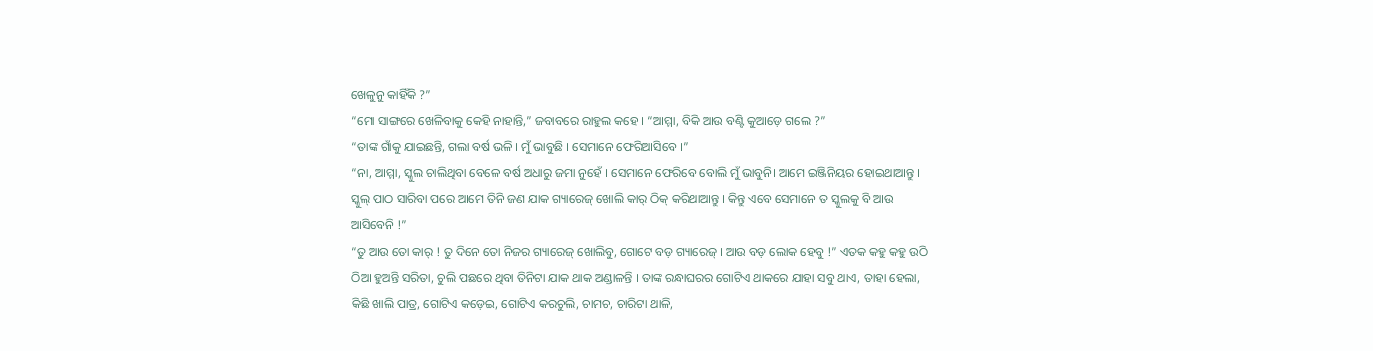ଖେଳୁନୁ କାହିଁକି ?”
“ମୋ ସାଙ୍ଗରେ ଖେଳିବାକୁ କେହି ନାହାନ୍ତି,” ଜବାବରେ ରାହୁଲ କହେ । “ଆମ୍ମା, ବିକି ଆଉ ବଣ୍ଟି କୁଆଡ଼େ ଗଲେ ?”
“ତାଙ୍କ ଗାଁକୁ ଯାଇଛନ୍ତି, ଗଲା ବର୍ଷ ଭଳି । ମୁଁ ଭାବୁଛି । ସେମାନେ ଫେରିଆସିବେ ।”
“ନା, ଆମ୍ମା, ସ୍କୁଲ ଚାଲିଥିବା ବେଳେ ବର୍ଷ ଅଧାରୁ ଜମା ନୁହେଁ । ସେମାନେ ଫେରିବେ ବୋଲି ମୁଁ ଭାବୁନି। ଆମେ ଇଞ୍ଜିନିୟର ହୋଇଥାଆନ୍ତୁ । ସ୍କୁଲ୍ ପାଠ ସାରିବା ପରେ ଆମେ ତିନି ଜଣ ଯାକ ଗ୍ୟାରେଜ୍ ଖୋଲି କାର୍ ଠିକ୍ କରିଥାଆନ୍ତୁ । କିନ୍ତୁ ଏବେ ସେମାନେ ତ ସ୍କୁଲକୁ ବି ଆଉ ଆସିବେନି !”
“ତୁ ଆଉ ତୋ କାର୍ ! ତୁ ଦିନେ ତୋ ନିଜର ଗ୍ୟାରେଜ୍ ଖୋଲିବୁ, ଗୋଟେ ବଡ଼ ଗ୍ୟାରେଜ୍ । ଆଉ ବଡ଼ ଲୋକ ହେବୁ !” ଏତକ କହୁ କହୁ ଉଠି ଠିଆ ହୁଅନ୍ତି ସରିତା, ଚୁଲି ପଛରେ ଥିବା ତିନିଟା ଯାକ ଥାକ ଅଣ୍ଡାଳନ୍ତି । ତାଙ୍କ ରନ୍ଧାଘରର ଗୋଟିଏ ଥାକରେ ଯାହା ସବୁ ଥାଏ, ତାହା ହେଲା, କିଛି ଖାଲି ପାତ୍ର, ଗୋଟିଏ କଡ଼େଇ, ଗୋଟିଏ କରଚୁଲି, ଚାମଚ, ଚାରିଟା ଥାଳି,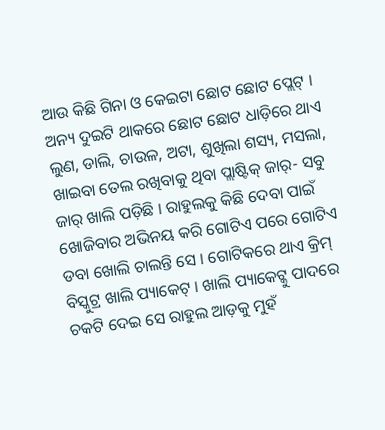ଆଉ କିଛି ଗିନା ଓ କେଇଟା ଛୋଟ ଛୋଟ ପ୍ଲେଟ୍ । ଅନ୍ୟ ଦୁଇଟି ଥାକରେ ଛୋଟ ଛୋଟ ଧାଡ଼ିରେ ଥାଏ ଲୁଣ, ଡାଲି, ଚାଉଳ, ଅଟା, ଶୁଖିଲା ଶସ୍ୟ, ମସଲା, ଖାଇବା ତେଲ ରଖିବାକୁ ଥିବା ପ୍ଲାଷ୍ଟିକ୍ ଜାର୍- ସବୁ ଜାର୍ ଖାଲି ପଡ଼ିଛି । ରାହୁଲକୁ କିଛି ଦେବା ପାଇଁ ଖୋଜିବାର ଅଭିନୟ କରି ଗୋଟିଏ ପରେ ଗୋଟିଏ ଡବା ଖୋଲି ଚାଲନ୍ତି ସେ । ଗୋଟିକରେ ଥାଏ କ୍ରିମ୍ ବିସ୍କୁଟ୍ର ଖାଲି ପ୍ୟାକେଟ୍ । ଖାଲି ପ୍ୟାକେଟ୍କୁ ପାଦରେ ଚକଟି ଦେଇ ସେ ରାହୁଲ ଆଡ଼କୁ ମୁହଁ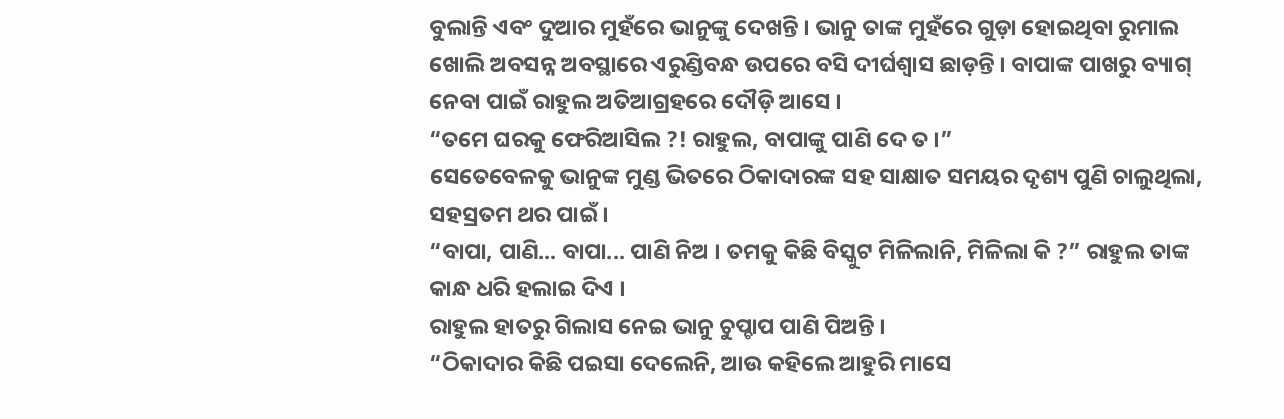ବୁଲାନ୍ତି ଏବଂ ଦୁଆର ମୁହଁରେ ଭାନୁଙ୍କୁ ଦେଖନ୍ତି । ଭାନୁ ତାଙ୍କ ମୁହଁରେ ଗୁଡ଼ା ହୋଇଥିବା ରୁମାଲ ଖୋଲି ଅବସନ୍ନ ଅବସ୍ଥାରେ ଏରୁଣ୍ଡିବନ୍ଧ ଉପରେ ବସି ଦୀର୍ଘଶ୍ଵାସ ଛାଡ଼ନ୍ତି । ବାପାଙ୍କ ପାଖରୁ ବ୍ୟାଗ୍ ନେବା ପାଇଁ ରାହୁଲ ଅତିଆଗ୍ରହରେ ଦୌଡ଼ି ଆସେ ।
“ତମେ ଘରକୁ ଫେରିଆସିଲ ?! ରାହୁଲ, ବାପାଙ୍କୁ ପାଣି ଦେ ତ ।”
ସେତେବେଳକୁ ଭାନୁଙ୍କ ମୁଣ୍ଡ ଭିତରେ ଠିକାଦାରଙ୍କ ସହ ସାକ୍ଷାତ ସମୟର ଦୃଶ୍ୟ ପୁଣି ଚାଲୁଥିଲା, ସହସ୍ରତମ ଥର ପାଇଁ ।
“ବାପା, ପାଣି... ବାପା... ପାଣି ନିଅ । ତମକୁ କିଛି ବିସ୍କୁଟ ମିଳିଲାନି, ମିଳିଲା କି ?” ରାହୁଲ ତାଙ୍କ କାନ୍ଧ ଧରି ହଲାଇ ଦିଏ ।
ରାହୁଲ ହାତରୁ ଗିଲାସ ନେଇ ଭାନୁ ଚୁପ୍ଚାପ ପାଣି ପିଅନ୍ତି ।
“ଠିକାଦାର କିଛି ପଇସା ଦେଲେନି, ଆଉ କହିଲେ ଆହୁରି ମାସେ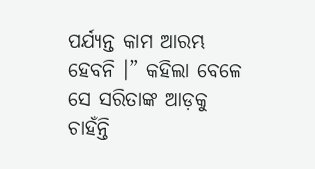ପର୍ଯ୍ୟନ୍ତ କାମ ଆରମ୍ଭ ହେବନି ।” କହିଲା ବେଳେ ସେ ସରିତାଙ୍କ ଆଡ଼କୁ ଚାହଁନ୍ତି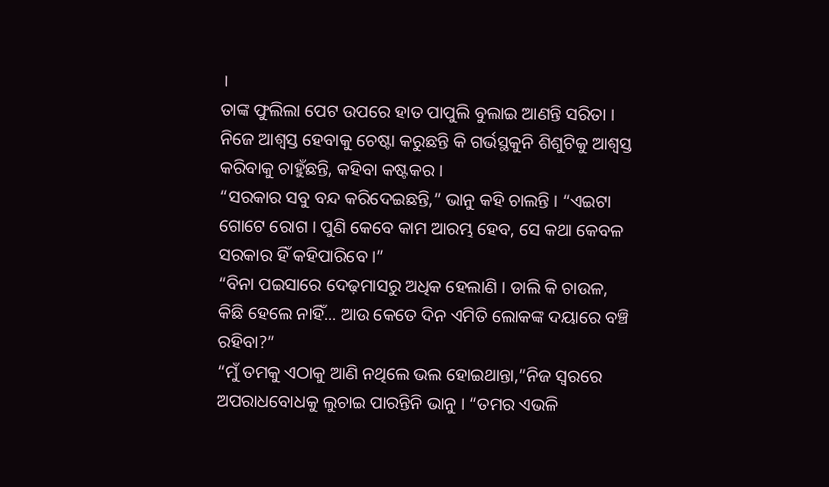।
ତାଙ୍କ ଫୁଲିଲା ପେଟ ଉପରେ ହାତ ପାପୁଲି ବୁଲାଇ ଆଣନ୍ତି ସରିତା । ନିଜେ ଆଶ୍ଵସ୍ତ ହେବାକୁ ଚେଷ୍ଟା କରୁଛନ୍ତି କି ଗର୍ଭସ୍ଥକୁନି ଶିଶୁଟିକୁ ଆଶ୍ଵସ୍ତ କରିବାକୁ ଚାହୁଁଛନ୍ତି, କହିବା କଷ୍ଟକର ।
“ସରକାର ସବୁ ବନ୍ଦ କରିଦେଇଛନ୍ତି,” ଭାନୁ କହି ଚାଲନ୍ତି । “ଏଇଟା ଗୋଟେ ରୋଗ । ପୁଣି କେବେ କାମ ଆରମ୍ଭ ହେବ, ସେ କଥା କେବଳ ସରକାର ହିଁ କହିପାରିବେ ।”
“ବିନା ପଇସାରେ ଦେଢ଼ମାସରୁ ଅଧିକ ହେଲାଣି । ଡାଲି କି ଚାଉଳ, କିଛି ହେଲେ ନାହିଁ... ଆଉ କେତେ ଦିନ ଏମିତି ଲୋକଙ୍କ ଦୟାରେ ବଞ୍ଚି ରହିବା?”
“ମୁଁ ତମକୁ ଏଠାକୁ ଆଣି ନଥିଲେ ଭଲ ହୋଇଥାନ୍ତା,”ନିଜ ସ୍ଵରରେ ଅପରାଧବୋଧକୁ ଲୁଚାଇ ପାରନ୍ତିନି ଭାନୁ । “ତମର ଏଭଳି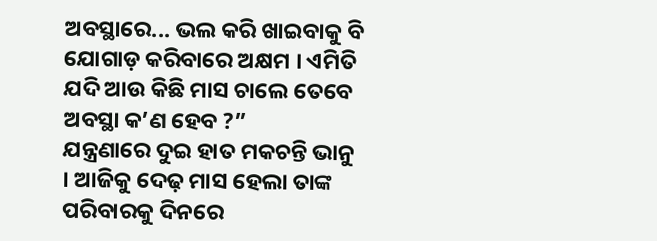ଅବସ୍ଥାରେ... ଭଲ କରି ଖାଇବାକୁ ବି ଯୋଗାଡ଼ କରିବାରେ ଅକ୍ଷମ । ଏମିତି ଯଦି ଆଉ କିଛି ମାସ ଚାଲେ ତେବେ ଅବସ୍ଥା କ’ଣ ହେବ ?”
ଯନ୍ତ୍ରଣାରେ ଦୁଇ ହାତ ମକଚନ୍ତି ଭାନୁ । ଆଜିକୁ ଦେଢ଼ ମାସ ହେଲା ତାଙ୍କ ପରିବାରକୁ ଦିନରେ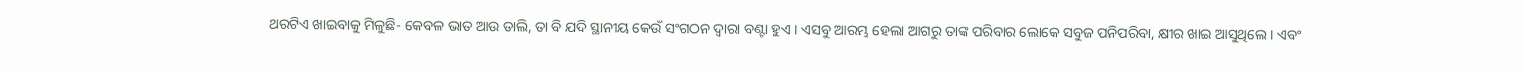ଥରଟିଏ ଖାଇବାକୁ ମିଳୁଛି- କେବଳ ଭାତ ଆଉ ଡାଲି, ତା ବି ଯଦି ସ୍ଥାନୀୟ କେଉଁ ସଂଗଠନ ଦ୍ଵାରା ବଣ୍ଟା ହୁଏ । ଏସବୁ ଆରମ୍ଭ ହେଲା ଆଗରୁ ତାଙ୍କ ପରିବାର ଲୋକେ ସବୁଜ ପନିପରିବା, କ୍ଷୀର ଖାଇ ଆସୁଥିଲେ । ଏବଂ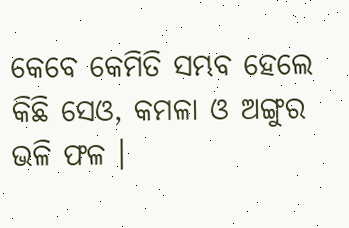କେବେ କେମିତି ସମ୍ଭବ ହେଲେ କିଛି ସେଓ, କମଳା ଓ ଅଙ୍ଗୁର ଭଳି ଫଳ ।